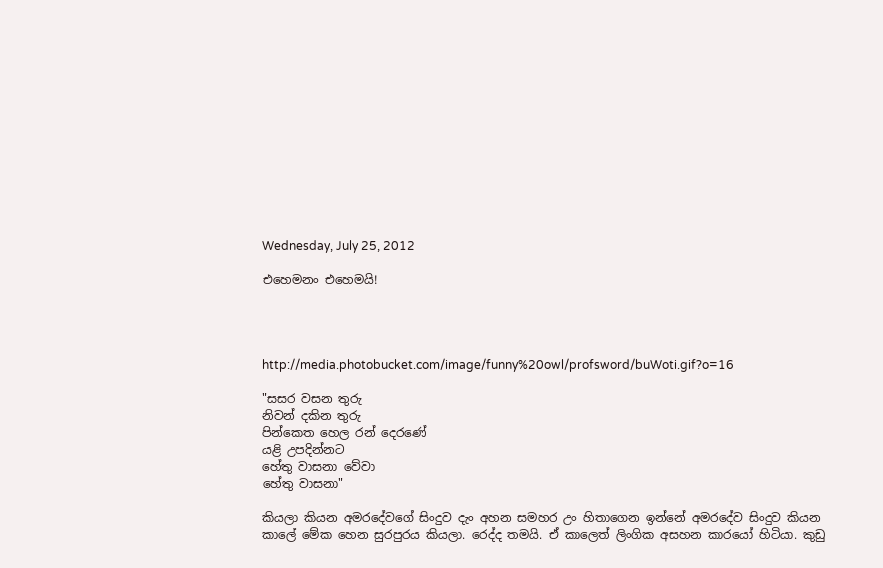Wednesday, July 25, 2012

එහෙමනං එහෙමයි!




http://media.photobucket.com/image/funny%20owl/profsword/buWoti.gif?o=16

"සසර වසන තුරු
නිවන් දකින තුරු
පින්කෙත හෙල රන් දෙරණේ
යළි උපදින්නට
හේතු වාසනා වේවා
හේතු වාසනා"

කියලා කියන අමරදේවගේ සිංදුව දැං අහන සමහර උං හිතාගෙන ඉන්නේ අමරදේව සිංදුව කියන කාලේ මේක හෙන සුරපුරය කියලා. රෙද්ද තමයි. ඒ කාලෙත් ලිංගික අසහන කාරයෝ හිටියා. කුඩු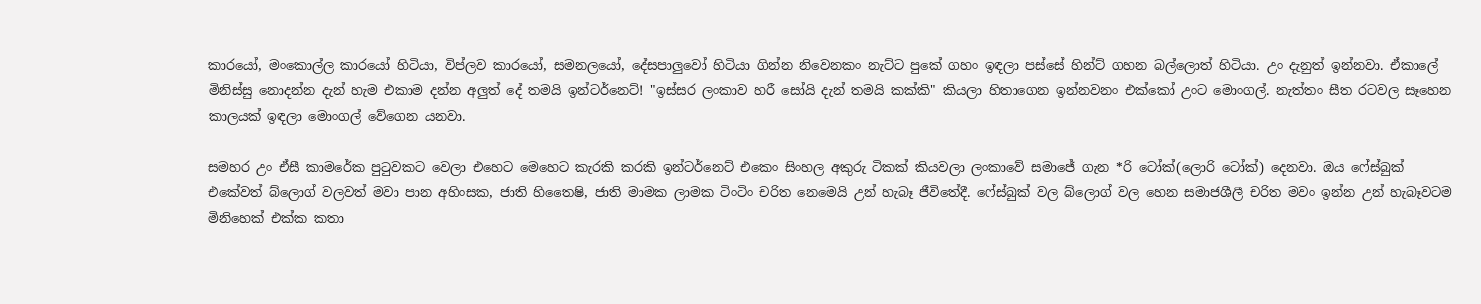කාරයෝ, මංකොල්ල කාරයෝ හිටියා, විප්ලව කාරයෝ, සමනලයෝ, දේසපාලුවෝ හිටියා ගින්න නිවෙනකං නැට්ට පුකේ ගහං ඉඳලා පස්සේ හින්ට් ගහන බල්ලොත් හිටියා. උං දැනුත් ඉන්නවා. ඒකාලේ මිනිස්සු නොදන්න දැන් හැම එකාම දන්න අලුත් දේ තමයි ඉන්ටර්නෙට්! "ඉස්සර ලංකාව හරී සෝයි දැන් තමයි කක්කි" කියලා හිතාගෙන ඉන්නවනං එක්කෝ උංට මොංගල්. නැත්තං සීත රටවල සෑහෙන කාලයක් ඉඳලා මොංගල් වේගෙන යනවා.

සමහර උං ඒසී කාමරේක පුටුවකට වෙලා එහෙට මෙහෙට කැරකි කරකි ඉන්ටර්නෙට් එකෙං සිංහල අකුරු ටිකක් කියවලා ලංකාවේ සමාජේ ගැන *රි ටෝක්(ලොරි ටෝක්) දෙනවා. ඔය ෆේස්බුක් එකේවත් බ්ලොග් වලවත් මවා පාන අහිංසක, ජාති හිතෛෂි, ජාති මාමක ලාමක ටිංටිං චරිත නෙමෙයි උන් හැබෑ ජීවිතේදී. ෆේස්බුක් වල බ්ලොග් වල හෙන සමාජශීලී චරිත මවං ඉන්න උන් හැබෑවටම මිනිහෙක් එක්ක කතා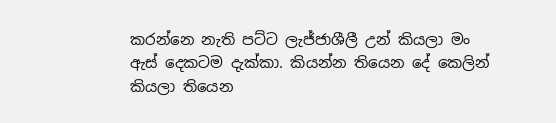කරන්නෙ නැති පට්ට ලැජ්ජාශීලී උන් කියලා මං ඇස් දෙකටම දැක්කා. කියන්න තියෙන දේ කෙලින් කියලා තියෙන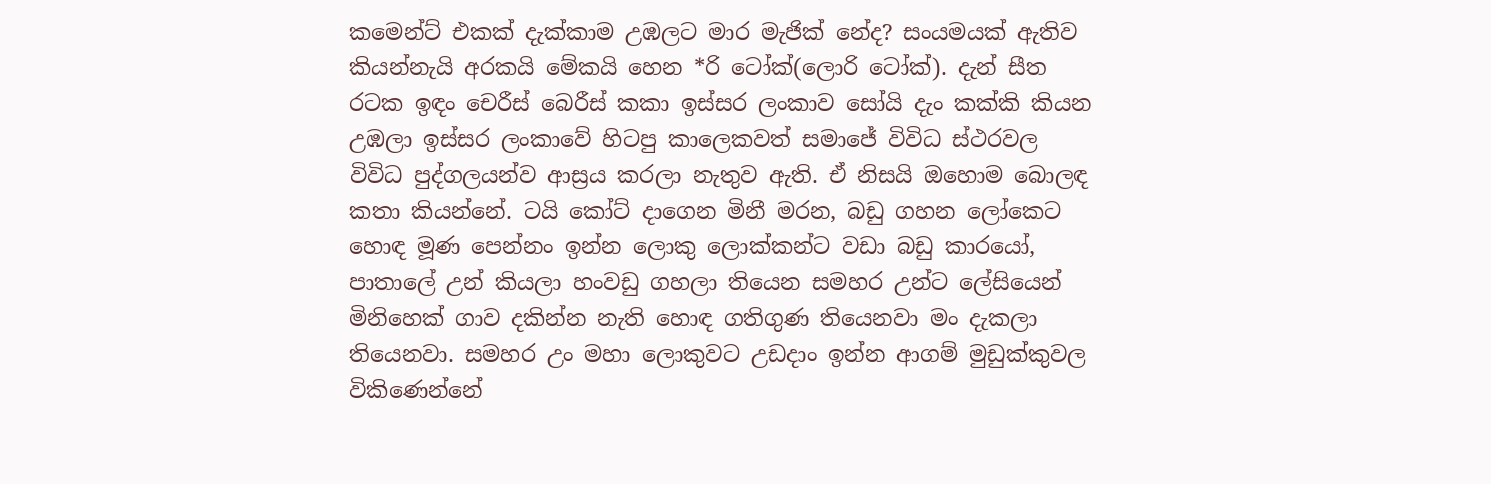කමෙන්ට් එකක් දැක්කාම උඹලට මාර මැජික් නේද? සංයමයක් ඇතිව කියන්නැයි අරකයි මේකයි හෙන *රි ටෝක්(ලොරි ටෝක්). දැන් සීත රටක ඉඳං චෙරීස් බෙරීස් කකා ඉස්සර ලංකාව සෝයි දැං කක්කි කියන උඹලා ඉස්සර ලංකාවේ හිටපු කාලෙකවත් සමාජේ විවිධ ස්ථරවල විවිධ පුද්ගලයන්ව ආස්‍රය කරලා නැතුව ඇති. ඒ නිසයි ඔහොම බොලඳ කතා කියන්නේ. ටයි කෝට් දාගෙන මිනී මරන, බඩු ගහන ලෝකෙට හොඳ මූණ පෙන්නං ඉන්න ලොකු ලොක්කන්ට වඩා බඩු කාරයෝ, පාතාලේ උන් කියලා හංවඩු ගහලා තියෙන සමහර උන්ට ලේසියෙන් මිනිහෙක් ගාව දකින්න නැති හොඳ ගතිගුණ තියෙනවා මං දැකලා තියෙනවා. සමහර උං මහා ලොකුවට උඩදාං ඉන්න ආගම් මුඩුක්කුවල විකිණෙන්නේ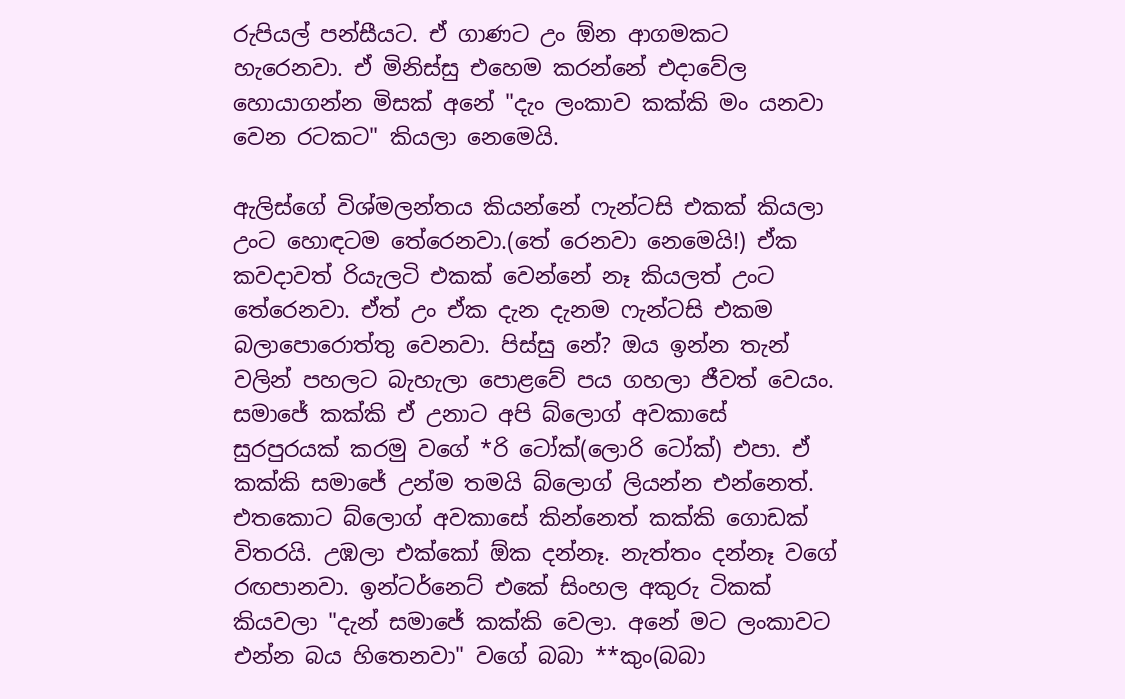රුපියල් පන්සීයට. ඒ ගාණට උං ඕන ආගමකට හැරෙනවා. ඒ මිනිස්සු එහෙම කරන්නේ එදාවේල හොයාගන්න මිසක් අනේ "දැං ලංකාව කක්කි මං යනවා වෙන රටකට" කියලා නෙමෙයි.

ඇලිස්ගේ විශ්මලන්තය කියන්නේ ෆැන්ටසි එකක් කියලා උංට හොඳටම තේරෙනවා.(තේ රෙනවා නෙමෙයි!) ඒක කවදාවත් රියැලටි එකක් වෙන්නේ නෑ කියලත් උංට තේරෙනවා. ඒත් උං ඒක දැන දැනම ෆැන්ටසි එකම බලාපොරොත්තු වෙනවා. පිස්සු නේ? ඔය ඉන්න තැන් වලින් පහලට බැහැලා පොළවේ පය ගහලා ජීවත් වෙයං. සමාජේ කක්කි ඒ උනාට අපි බ්ලොග් අවකාසේ සුරපුරයක් කරමු වගේ *රි ටෝක්(ලොරි ටෝක්) එපා. ඒ කක්කි සමාජේ උන්ම තමයි බ්ලොග් ලියන්න එන්නෙත්. එතකොට බ්ලොග් අවකාසේ කින්නෙත් කක්කි ගොඩක් විතරයි. උඹලා එක්කෝ ඕක දන්නෑ. නැත්තං දන්නෑ වගේ රඟපානවා. ඉන්ටර්නෙට් එකේ සිංහල අකුරු ටිකක් කියවලා "දැන් සමාජේ කක්කි වෙලා. අනේ මට ලංකාවට එන්න බය හිතෙනවා" වගේ බබා **කුං(බබා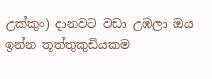උක්කුං) දානවට වඩා උඹලා ඔය ඉන්න තූත්තුකුඩියකම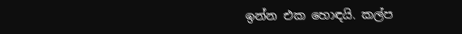ඉන්න එක හොඳයි. කල්ප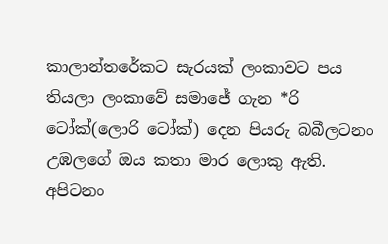කාලාන්තරේකට සැරයක් ලංකාවට පය තියලා ලංකාවේ සමාජේ ගැන *රි ටෝක්(ලොරි ටෝක්) දෙන පියරු බබීලටනං උඹලගේ ඔය කතා මාර ලොකු ඇති. අපිටනං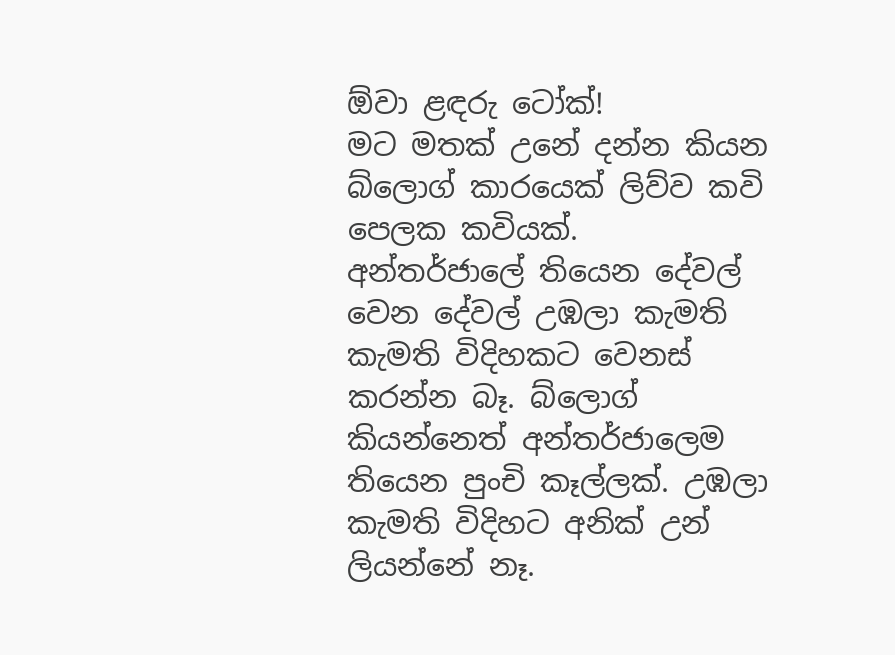ඕවා ළඳරු ටෝක්!
මට මතක් උනේ දන්න කියන බ්ලොග් කාරයෙක් ලිව්ව කවි පෙලක කවියක්.
අන්තර්ජාලේ තියෙන දේවල් වෙන දේවල් උඹලා කැමති කැමති විදිහකට වෙනස් කරන්න බෑ. බ්ලොග් කියන්නෙත් අන්තර්ජාලෙම තියෙන පුංචි කෑල්ලක්. උඹලා කැමති විදිහට අනික් උන් ලියන්නේ නෑ.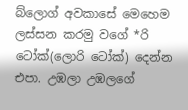බ්ලොග් අවකාසේ මෙහෙම ලස්සන කරමු වගේ *රි ටෝක්(ලොරි ටෝක්) දෙන්න එපා. උඹලා උඹලගේ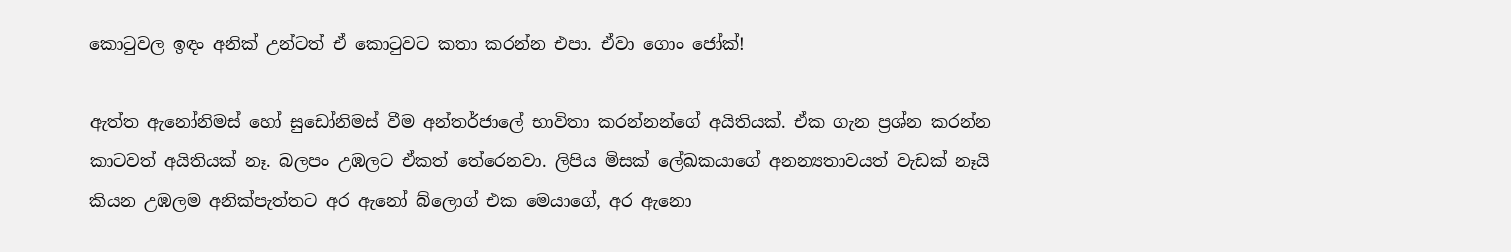කොටුවල ඉඳං අනික් උන්ටත් ඒ කොටුවට කතා කරන්න එපා. ඒවා ගොං ජෝක්!

ඇත්ත ඇනෝනිමස් හෝ සුඩෝනිමස් වීම අන්තර්ජාලේ භාවිතා කරන්නන්ගේ අයිතියක්. ඒක ගැන ප්‍රශ්න කරන්න කාටවත් අයිතියක් නෑ. බලපං උඹලට ඒකත් තේරෙනවා. ලිපිය මිසක් ලේඛකයාගේ අනන්‍යතාවයත් වැඩක් නෑයි කියන උඹලම අනික්පැත්තට අර ඇනෝ බ්ලොග් එක මෙයාගේ, අර ඇනො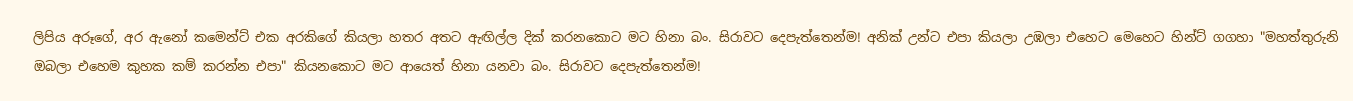ලිපිය අරූගේ, අර ඇනෝ කමෙන්ට් එක අරකිගේ කියලා හතර අතට ඇඟිල්ල දික් කරනකොට මට හිනා බං. සිරාවට දෙපැත්තෙන්ම! අනික් උන්ට එපා කියලා උඹලා එහෙට මෙහෙට හින්ට් ගගහා "මහත්තුරුනි ඔබලා එහෙම කුහක කම් කරන්න එපා" කියනකොට මට ආයෙත් හිනා යනවා බං. සිරාවට දෙපැත්තෙන්ම!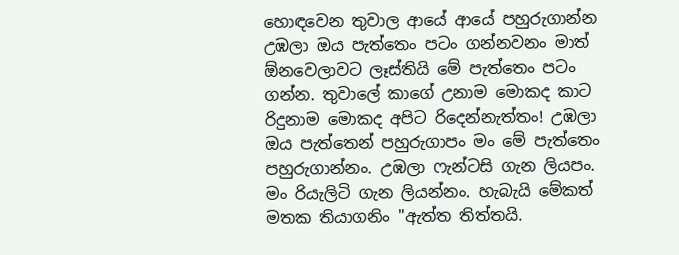හොඳවෙන තුවාල ආයේ ආයේ පහුරුගාන්න උඹලා ඔය පැත්තෙං පටං ගන්නවනං මාත් ඕනවෙලාවට ලෑස්තියි මේ පැත්තෙං පටං ගන්න. තුවාලේ කාගේ උනාම මොකද කාට රිදුනාම මොකද අපිට රිදෙන්නැත්තං! උඹලා ඔය පැත්තෙන් පහුරුගාපං මං මේ පැත්තෙං පහුරුගාන්නං. උඹලා ෆැන්ටසි ගැන ලියපං. මං රියැලිටි ගැන ලියන්නං. හැබැයි මේකත් මතක තියාගනිං "ඇත්ත තිත්තයි.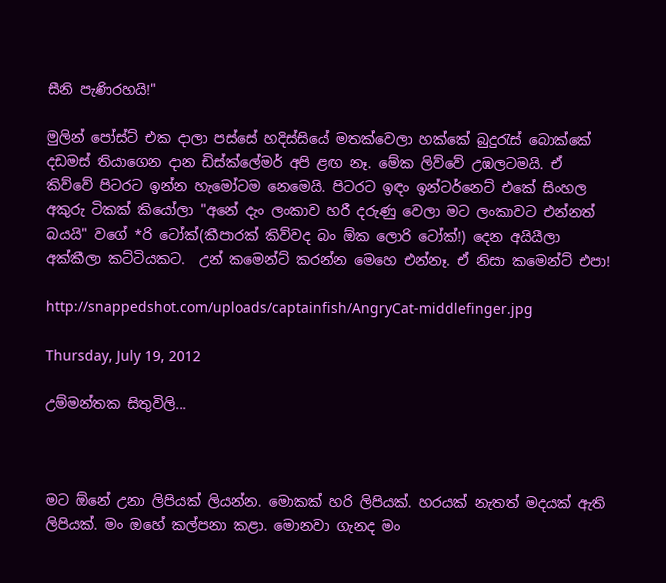සීනි පැණිරහයි!"

මුලින් පෝස්ට් එක දාලා පස්සේ හදිස්සියේ මතක්වෙලා හක්කේ බුදුරැස් බොක්කේ දඩමස් තියාගෙන දාන ඩිස්ක්ලේමර් අපි ළඟ නෑ. මේක ලිව්වේ උඹලටමයි. ඒ කිව්වේ පිටරට ඉන්න හැමෝටම නෙමෙයි. පිටරට ඉඳං ඉන්ටර්නෙට් එකේ සිංහල අකුරු ටිකක් කියෝලා "අනේ දැං ලංකාව හරී දරුණු වෙලා මට ලංකාවට එන්නත් බයයි" වගේ *රි ටෝක්(කීපාරක් කිව්වද බං ඕක ලොරි ටෝක්!) දෙන අයියීලා අක්කීලා කට්ටියකට.  උන් කමෙන්ට් කරන්න මෙහෙ එන්නෑ. ඒ නිසා කමෙන්ට් එපා!

http://snappedshot.com/uploads/captainfish/AngryCat-middlefinger.jpg

Thursday, July 19, 2012

උම්මන්තක සිතුවිලි...



මට ඕනේ උනා ලිපියක් ලියන්න. මොකක් හරි ලිපියක්. හරයක් නැතත් මදයක් ඇති ලිපියක්. මං ඔහේ කල්පනා කළා. මොනවා ගැනද මං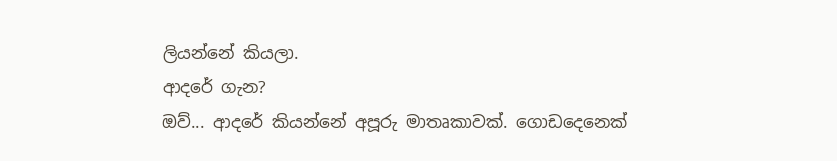ලියන්නේ කියලා.
ආදරේ ගැන?
ඔව්... ආදරේ කියන්නේ අපූරු මාතෘකාවක්. ගොඩදෙනෙක්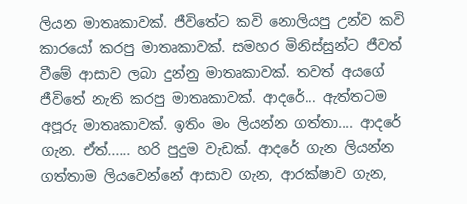ලියන මාතෘකාවක්. ජීවිතේට කවි නොලියපු උන්ව කවි කාරයෝ කරපු මාතෘකාවක්. සමහර මිනිස්සුන්ට ජීවත් වීමේ ආසාව ලබා දුන්නු මාතෘකාවක්. තවත් අයගේ ජීවිතේ නැති කරපු මාතෘකාවක්. ආදරේ... ඇත්තටම අපූරු මාතෘකාවක්. ඉතිං මං ලියන්න ගත්තා.... ආදරේ ගැන. ඒත්...... හරි පුදුම වැඩක්. ආදරේ ගැන ලියන්න ගත්තාම ලියවෙන්නේ ආසාව ගැන, ආරක්ෂාව ගැන,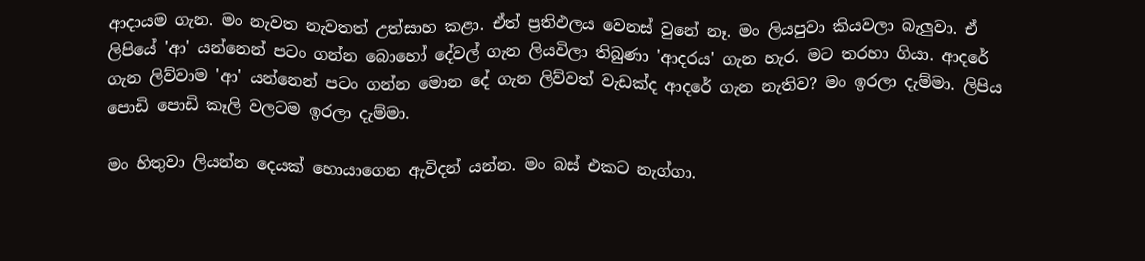ආදායම ගැන. මං නැවත නැවතත් උත්සාහ කළා. ඒත් ප්‍රතිඵලය වෙනස් වුනේ නෑ. මං ලියපුවා කියවලා බැලුවා. ඒ ලිපියේ 'ආ' යන්නෙන් පටං ගන්න බොහෝ දේවල් ගැන ලියවිලා තිබුණා 'ආදරය' ගැන හැර. මට තරහා ගියා. ආදරේ ගැන ලිව්වාම 'ආ' යන්නෙන් පටං ගන්න මොන දේ ගැන ලිව්වත් වැඩක්ද ආදරේ ගැන නැතිව? මං ඉරලා දැම්මා. ලිපිය පොඩි පොඩි කෑලි වලටම ඉරලා දැම්මා.

මං හිතුවා ලියන්න දෙයක් හොයාගෙන ඇවිදන් යන්න. මං බස් එකට නැග්ගා.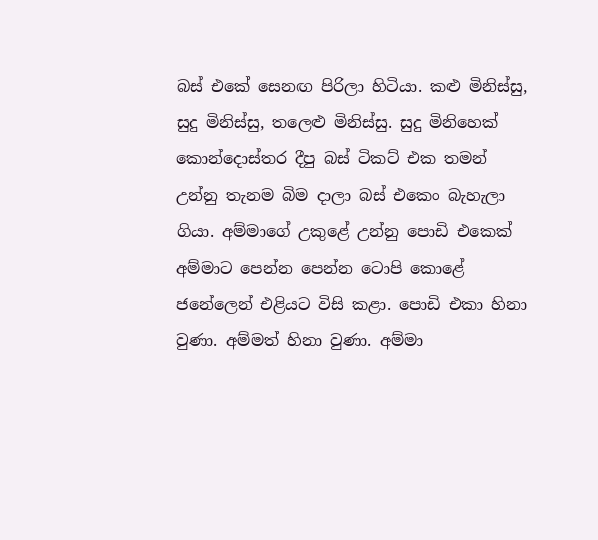බස් එකේ සෙනඟ පිරිලා හිටියා. කළු මිනිස්සු, සුදු මිනිස්සු, තලෙළු මිනිස්සු. සුදු මිනිහෙක් කොන්දොස්තර දීපු බස් ටිකට් එක තමන් උන්නු තැනම බිම දාලා බස් එකෙං බැහැලා ගියා. අම්මාගේ උකුළේ උන්නු පොඩි එකෙක් අම්මාට පෙන්න පෙන්න ටොපි කොළේ ජනේලෙන් එළියට විසි කළා. පොඩි එකා හිනා වුණා. අම්මත් හිනා වුණා. අම්මා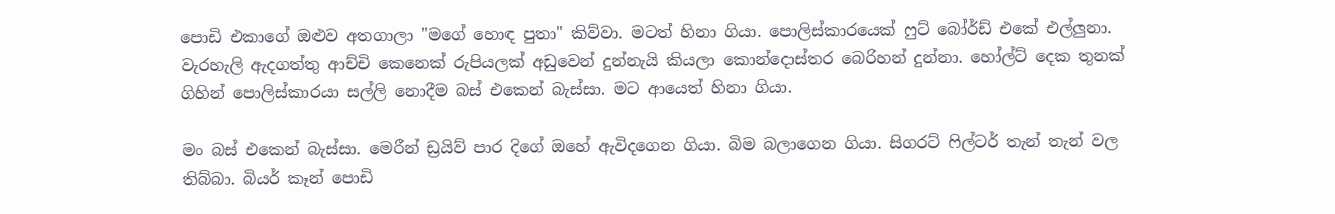පොඩි එකාගේ ඔළුව අතගාලා "මගේ හොඳ පුතා" කිව්වා. මටත් හිනා ගියා. පොලිස්කාරයෙක් ෆුට් බෝර්ඩ් එකේ එල්ලුනා. වැරහැලි ඇදගත්තු ආච්චි කෙනෙක් රුපියලක් අඩුවෙන් දුන්නැයි කියලා කොන්දොස්තර බෙරිහන් දුන්නා. හෝල්ට් දෙක තුනක් ගිහින් පොලිස්කාරයා සල්ලි නොදීම බස් එකෙන් බැස්සා. මට ආයෙත් හිනා ගියා.

මං බස් එකෙන් බැස්සා. මෙරීන් ඩ්‍රයිව් පාර දිගේ ඔහේ ඇවිදගෙන ගියා. බිම බලාගෙන ගියා. සිගරට් ෆිල්ටර් තැන් තැන් වල තිබ්බා. බියර් කෑන් පොඩි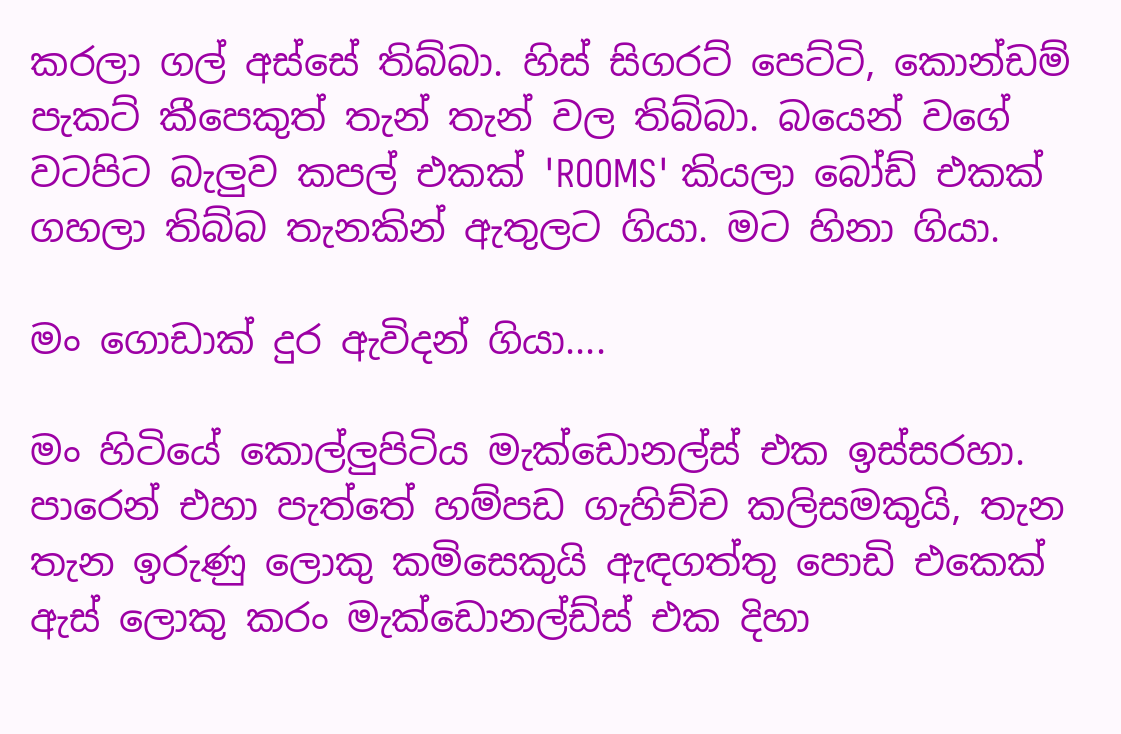කරලා ගල් අස්සේ තිබ්බා. හිස් සිගරට් පෙට්ටි, කොන්ඩම් පැකට් කීපෙකුත් තැන් තැන් වල තිබ්බා. බයෙන් වගේ වටපිට බැලුව කපල් එකක් 'ROOMS' කියලා බෝඩ් එකක් ගහලා තිබ්බ තැනකින් ඇතුලට ගියා. මට හිනා ගියා.

මං ගොඩාක් දුර ඇවිදන් ගියා....

මං හිටියේ කොල්ලුපිටිය මැක්ඩොනල්ස් එක ඉස්සරහා. පාරෙන් එහා පැත්තේ හම්පඩ ගැහිච්ච කලිසමකුයි, තැන තැන ඉරුණු ලොකු කමිසෙකුයි ඇඳගත්තු පොඩි එකෙක් ඇස් ලොකු කරං මැක්ඩොනල්ඩ්ස් එක දිහා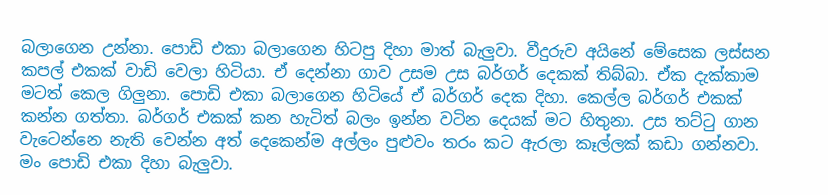බලාගෙන උන්නා. පොඩි එකා බලාගෙන හිටපු දිහා මාත් බැලුවා. වීදුරුව අයිනේ මේසෙක ලස්සන කපල් එකක් වාඩි වෙලා හිටියා. ඒ දෙන්නා ගාව උසම උස බර්ගර් දෙකක් තිබ්බා. ඒක දැක්කාම මටත් කෙල ගිලුනා. පොඩි එකා බලාගෙන හිටියේ ඒ බර්ගර් දෙක දිහා. කෙල්ල බර්ගර් එකක් කන්න ගත්තා. බර්ගර් එකක් කන හැටිත් බලං ඉන්න වටින දෙයක් මට හිතුනා. උස තට්ටු ගාන වැටෙන්නෙ නැති වෙන්න අත් දෙකෙන්ම අල්ලං පුළුවං තරං කට ඇරලා කෑල්ලක් කඩා ගන්නවා. මං පොඩි එකා දිහා බැලුවා.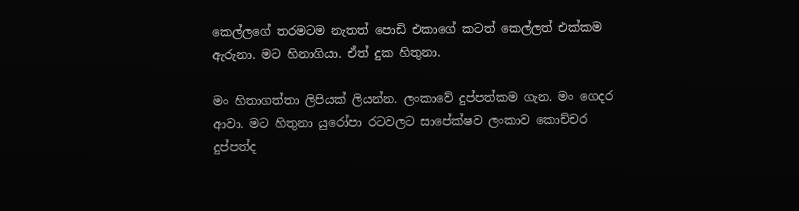කෙල්ලගේ තරමටම නැතත් පොඩි එකාගේ කටත් කෙල්ලත් එක්කම ඇරුනා. මට හිනාගියා. ඒත් දුක හිතුනා.

මං හිතාගත්තා ලිපියක් ලියන්න. ලංකාවේ දුප්පත්කම ගැන. මං ගෙදර ආවා. මට හිතුනා යුරෝපා රටවලට සාපේක්ෂව ලංකාව කොච්චර දුප්පත්ද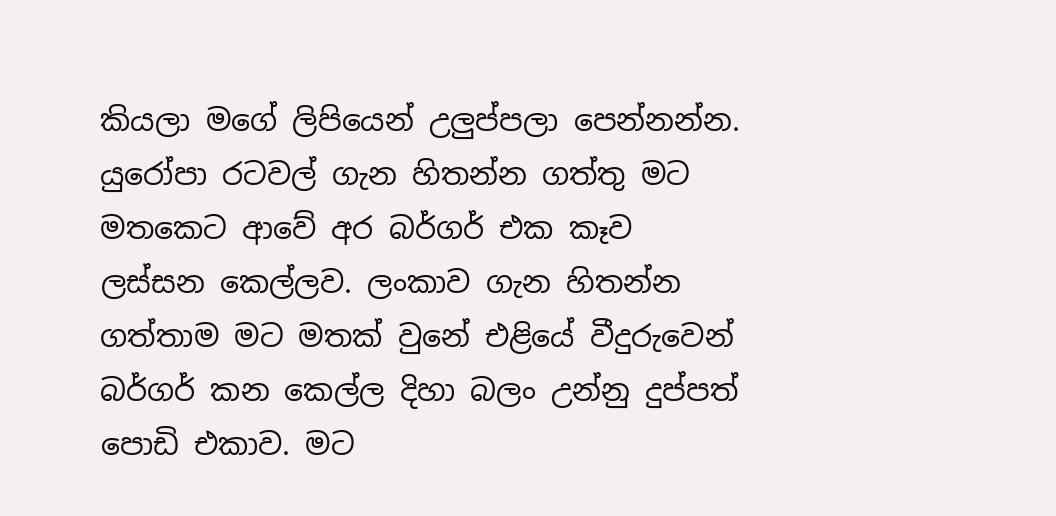කියලා මගේ ලිපියෙන් උලුප්පලා පෙන්නන්න. යුරෝපා රටවල් ගැන හිතන්න ගත්තු මට මතකෙට ආවේ අර බර්ගර් එක කෑව ලස්සන කෙල්ලව. ලංකාව ගැන හිතන්න ගත්තාම මට මතක් වුනේ එළියේ වීදුරුවෙන් බර්ගර් කන කෙල්ල දිහා බලං උන්නු දුප්පත් පොඩි එකාව. මට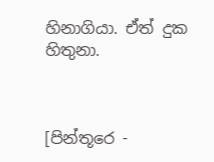හිනාගියා. ඒත් දුක හිතුනා.



[පින්තූරෙ -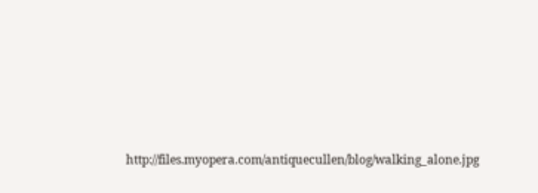http://files.myopera.com/antiquecullen/blog/walking_alone.jpg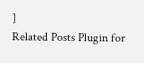]
Related Posts Plugin for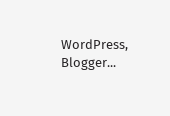WordPress, Blogger...